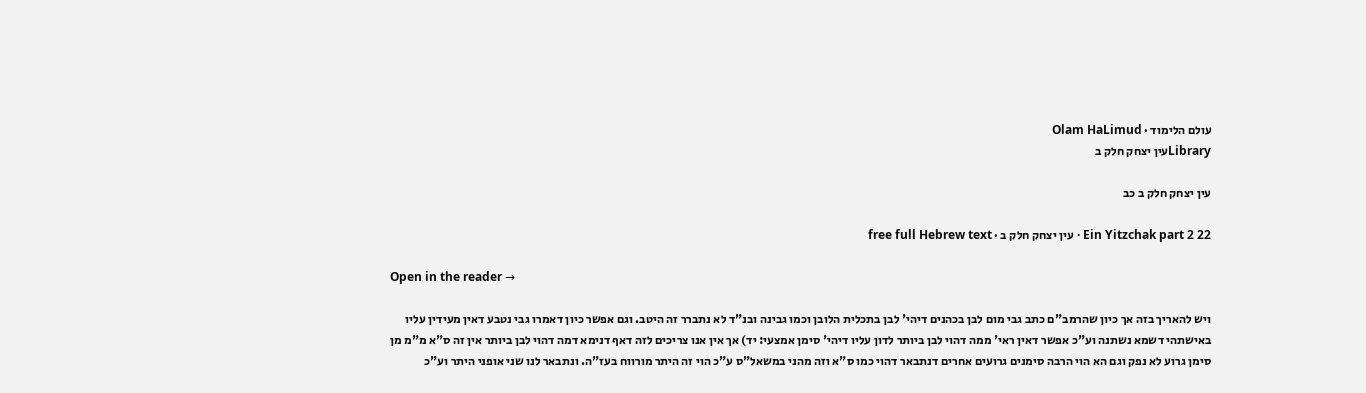עולם הלימוד · Olam HaLimud
Libraryעין יצחק חלק ב

עין יצחק חלק ב כב

Ein Yitzchak part 2 22 · עין יצחק חלק ב · free full Hebrew text

Open in the reader →

ויש להאריך בזה אך כיון שהרמב"ם כתב גבי מום לבן בכהנים דיהי' לבן בתכלית הלובן וכמו גבינה ובנ"ד לא נתברר זה היטב. וגם אפשר כיון דאמרו גבי נטבע דאין מעידין עליו באישתהי דשמא נשתנה וע"כ אפשר דאין ראי' ממה דהוי לבן ביותר לדון עליו דיהי' סימן אמצעי: יד) אך אין אנו צריכים לזה דאף דנימא דמה דהוי לבן ביותר אין זה ס"א מ"מ מן סימן גרוע לא נפק וגם הא הוי הרבה סימנים גרועים אחרים דנתבאר דהוי כמו ס"א וזה מהני במשאל"ס ע"כ הוי זה היתר מורווח בעז"ה. ונתבאר לנו שני אופני היתר וע"כ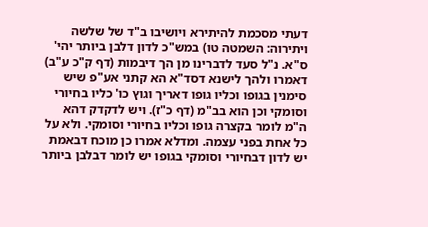דעתי מסכמת להיתירא ויושיבו ב"ד של שלשה ויתירוה: השמטה טו) במש"כ לדון דלבן ביותר יהי' ס"א. נ"ל סעד לדברינו מן הך דיבמות (דף ק"כ ע"ב) דאמרו ולהך לישנא דסד"א הא קתני אע"פ שיש סימנין בגופו וכליו גופו דאריך וגוץ כו' כליו בחיורי וסומקי וכן הוא בב"מ (דף כ"ז). ויש לדקדק דהא ה"מ לומר בקצרה גופו וכליו בחיורי וסומקי. ולא על כל אחת בפני עצמה. ומדלא אמרו כן מוכח דבאמת יש לדון דבחיורי וסומקי בגופו יש לומר דבלבן ביותר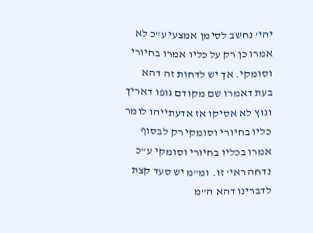יהי' נחשב לסימן אמצעי ע"כ לא אמרו כן רק על כליו אמרו בחיורי וסומקי. אך יש לדחות זה דהא בעת דאמרו שם מקודם גופו דאריך וגוץ לא אסיקו אז אדעתייהו לומר כליו בחיורי וסומקי רק לבסוף אמרו בכליו בחיורי וסומקי ע"כ נדחה ראי' זו. ומ"מ יש סעד קצת לדברינו דהא ה"מ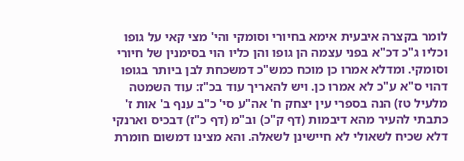לומר בקצרה איבעית אימא בחיורי וסומקי והי' מצי קאי על גופו וכליו ג"כ דכ"א בפני עצמה הן גופו והן כליו הוי בסימנין של חיורי וסומקי. ומדלא אמרו כן מוכח כמש"כ דמשכחת לבן ביותר בגופו דהוי ס"א ע"כ לא אמרו כן. ויש להאריך עוד בכ"ז: עוד השמטה מלעיל טז) הנה בספרי עין יצחק ח' אה"ע סי' כ"ב ענף ב' אות ז' כתבתי להעיר מהא דיבמות (דף ק"כ) וב"מ (דף כ"ז) דבכיס וארנקי דלא שכיח לשאולי לא חיישינן לשאלה. והא מצינו דמשום חומרת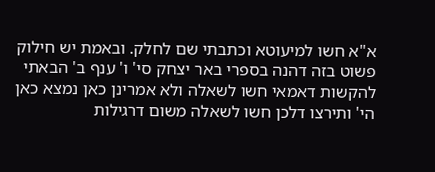א"א חשו למיעוטא וכתבתי שם לחלק. ובאמת יש חילוק פשוט בזה דהנה בספרי באר יצחק סי' ו' ענף ב' הבאתי להקשות דאמאי חשו לשאלה ולא אמרינן כאן נמצא כאן הי' ותירצו דלכן חשו לשאלה משום דרגילות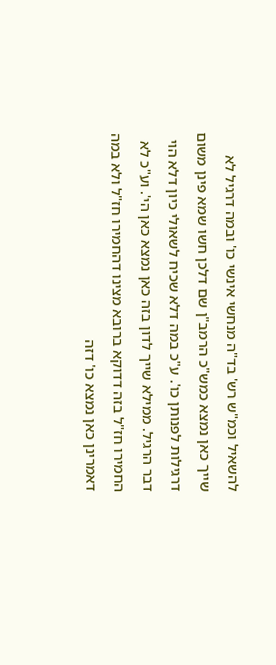להשאיל וכמ"ש רש' בד"ה מנחשי אינשי כו' ובמה דרגיל לא שייך כאן נמצא כמש"כ הרמב"ן שם דלכן חשו שמא פינן משום דרגילות לפנותן כו'. ע"כ במה דלא שכיח לשאולי כיון דלא הוי דבר הרגיל. ממילא שייך לדון בזה כאן נמצא כאן הי'. וע"כ לא החמירו חז"ל בזה דדוקא ברובא מצינו דהחמירו חז"ל ולא במה דאמרינן כאן נמצא כו' דזה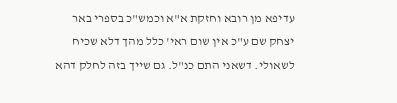עדיפא מן רובא וחזקת א"א וכמש"כ בספרי באר יצחק שם ע"כ אין שום ראי' כלל מהך דלא שכיח לשאולי. דשאני התם כנ"ל. גם שייך בזה לחלק דהא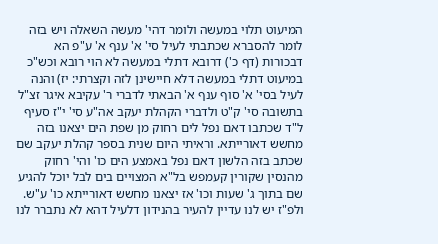המיעוט תלוי במעשה ולומר דהי' מעשה השאלה ויש בזה לומר להסברא שכתבתי לעיל סי' א' ענף א' ע"פ הא דבכורות (דף כ') דרובא דתלי במעשה לא הוי רובא וכש"כ במיעוט דתלי במעשה דלא חיישינן לזה וקצרתי: יז) והנה לעיל בסי' א' סוף ענף א' הבאתי לדברי ר' עקיבא איגר זצ"ל בתשובה סי' ק"ט ולדברי הקהלת יעקב אה"ע סי' י"ז סעיף ל"ד שכתבו דאם נפל לים רחוק מן שפת הים יצאנו בזה מחשש דאורייתא. וראיתי היום שנית בספר קהלת יעקב שם שכתב בזה הלשון דאם נפל באמצע הים כו' והי' רחוק מהנסין שקורין קעמפש בל"א המצויים בים לבל יוכל להגיע שם בתוך ג' שעות וכו' אז יצאנו מחשש דאורייתא כו' ע"ש. ולפ"ז יש לנו עדיין להעיר בהנידון דלעיל דהא לא נתברר לנו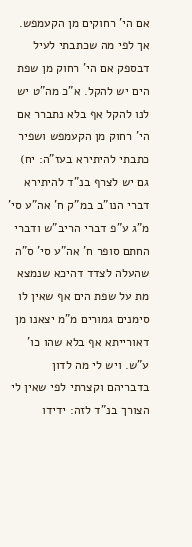אם הי' רחוקים מן הקעמפש. אך לפי מה שכתבתי לעיל דבספק אם הי' רחוק מן שפת הים יש להקל. א"כ מה"ט יש לנו להקל אף בלא נתברר אם הי' רחוק מן הקעמפש ושפיר כתבתי להיתירא בעז"ה: יח) גם יש לצרף בנ"ד להיתירא דברי הנו"ב במ"ק ח' אה"ע סי' מ"ג ע"פ דברי הריב"ש ודברי החתם סופר ח' אה"ע סי' ס"ה שהעלה לצדד דהיכא שנמצא מת על שפת הים אף שאין לו סימנים גמורים מ"מ יצאנו מן דאורייתא אף בלא שהו כו' ע"ש. ויש לי מה לדון בדבריהם וקצרתי לפי שאין לי הצורך בנ"ד לזה: ידידו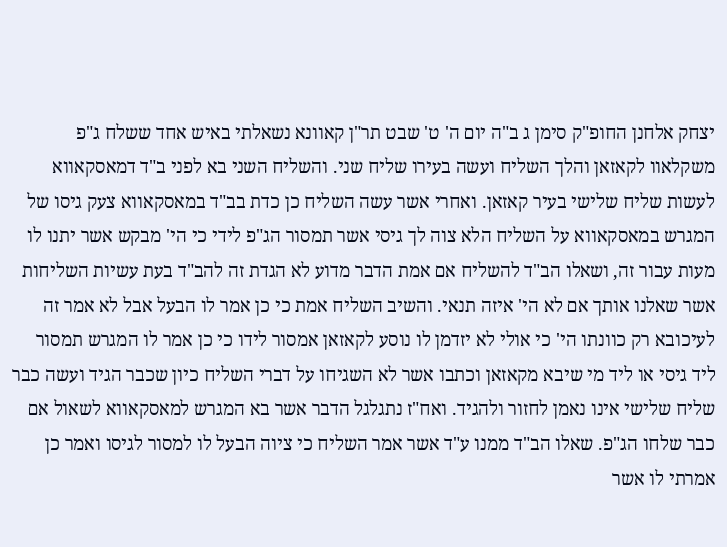יצחק אלחנן החופ"ק סימן ג ב"ה יום ה' ט' שבט תר"ן קאוונא נשאלתי באיש אחד ששלח ג"פ משקלאוו לקאזאן והלך השליח ועשה בעירו שליח שני. והשליח השני בא לפני ב"ד דמאסקאווא לעשות שליח שלישי בעיר קאזאן. ואחרי אשר עשה השליח כן כדת בב"ד במאסקאווא צעק גיסו של המגרש במאסקאווא על השליח הלא צוה לך גיסי אשר תמסור הג"פ לידי כי הי' מבקש אשר יתנו לו מעות עבור זה, ושאלו הב"ד להשליח אם אמת הדבר מדוע לא הגדת זה להב"ד בעת עשיות השליחות אשר שאלנו אותך אם לא הי' איזה תנאי. והשיב השליח אמת כי כן אמר לו הבעל אבל לא אמר זה לעיכובא רק כוונתו הי' כי אולי לא יזדמן לו נוסע לקאזאן אמסור לידו כי כן אמר לו המגרש תמסור ליד גיסי או ליד מי שיבא מקאזאן וכתבו אשר לא השגיחו על דברי השליח כיון שכבר הגיד ועשה כבר שליח שלישי אינו נאמן לחזור ולהגיד. ואח"ז נתגלגל הדבר אשר בא המגרש למאסקאווא לשאול אם כבר שלחו הג"פ. שאלו הב"ד ממנו ע"ד אשר אמר השליח כי ציוה הבעל לו למסור לגיסו ואמר כן אמרתי לו אשר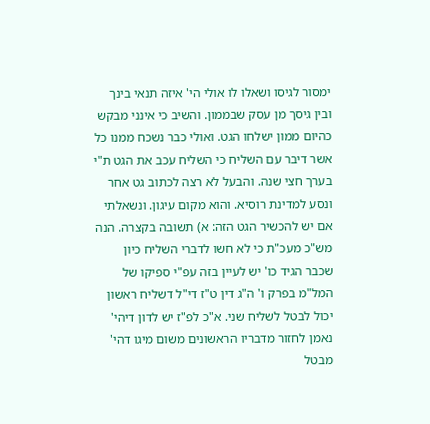ימסור לגיסו ושאלו לו אולי הי' איזה תנאי בינך ובין גיסך מן עסק שבממון. והשיב כי אינני מבקש כהיום ממון ישלחו הגט. ואולי כבר נשכח ממנו כל אשר דיבר עם השליח כי השליח עכב את הגט ת"י בערך חצי שנה. והבעל לא רצה לכתוב גט אחר ונסע למדינת רוסיא. והוא מקום עיגון. ונשאלתי אם יש להכשיר הגט הזה: א) תשובה בקצרה. הנה מש"כ מעכ"ת כי לא חשו לדברי השליח כיון שכבר הגיד כו' יש לעיין בזה עפ"י ספיקו של המל"מ בפרק ו' ה"ג דין ט"ז די"ל דשליח ראשון יכול לבטל לשליח שני. א"כ לפ"ז יש לדון דיהי' נאמן לחזור מדבריו הראשונים משום מיגו דהי' מבטל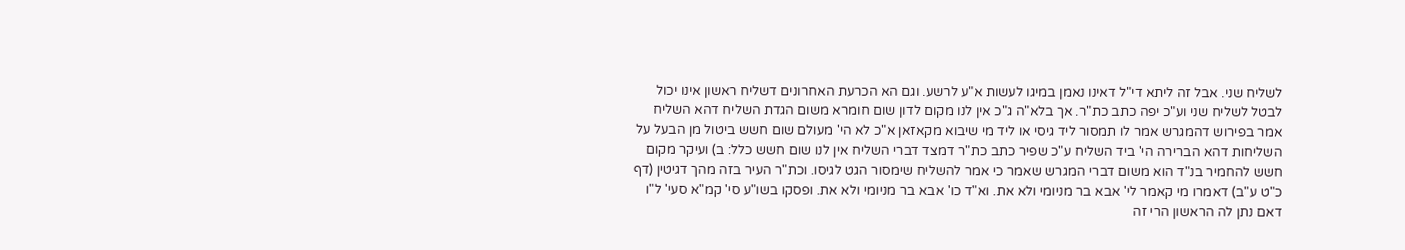לשליח שני. אבל זה ליתא די"ל דאינו נאמן במיגו לעשות א"ע לרשע. וגם הא הכרעת האחרונים דשליח ראשון אינו יכול לבטל לשליח שני וע"כ יפה כתב כת"ר. אך בלא"ה ג"כ אין לנו מקום לדון שום חומרא משום הגדת השליח דהא השליח אמר בפירוש דהמגרש אמר לו תמסור ליד גיסי או ליד מי שיבוא מקאזאן א"כ לא הי' מעולם שום חשש ביטול מן הבעל על השליחות דהא הברירה הי' ביד השליח ע"כ שפיר כתב כת"ר דמצד דברי השליח אין לנו שום חשש כלל: ב) ועיקר מקום חשש להחמיר בנ"ד הוא משום דברי המגרש שאמר כי אמר להשליח שימסור הגט לגיסו. וכת"ר העיר בזה מהך דגיטין (דף כ"ט ע"ב) דאמרו מי קאמר לי' אבא בר מניומי ולא את. וא"ד כו' אבא בר מניומי ולא את. ופסקו בשו"ע סי' קמ"א סעי' ל"ו דאם נתן לה הראשון הרי זה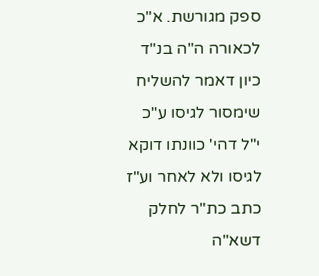ספק מגורשת. א"כ לכאורה ה"ה בנ"ד כיון דאמר להשליח שימסור לגיסו ע"כ י"ל דהי' כוונתו דוקא לגיסו ולא לאחר וע"ז כתב כת"ר לחלק דשא"ה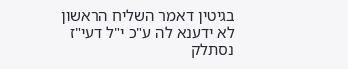בגיטין דאמר השליח הראשון לא ידענא לה ע"כ י"ל דעי"ז נסתלק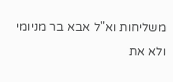משליחות וא"ל אבא בר מניומי ולא את